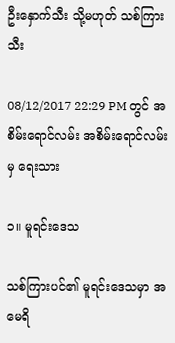ဦးနှောက်သီး သို့မဟုတ် သစ်ကြားသီး

08/12/2017 22:29 PM တွင် အစိမ်းရောင်လမ်း အစိမ်းရောင်လမ်း မှ ရေးသား

၁။ မူရင်းဒေသ

သစ်ကြားပင်၏ မူရင်းဒေသမှာ အမေရိ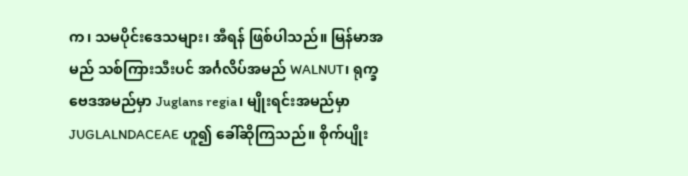က၊ သမပိုင်းဒေသများ၊ အီရန် ဖြစ်ပါသည်။ မြန်မာအမည် သစ်ကြားသီးပင် အင်္ဂလိပ်အမည် WALNUT၊ ရုက္ခဗေဒအမည်မှာ Juglans regia၊ မျိုးရင်းအမည်မှာ JUGLALNDACEAE ဟူ၍ ခေါ်ဆိုကြသည်။ စိုက်ပျိုး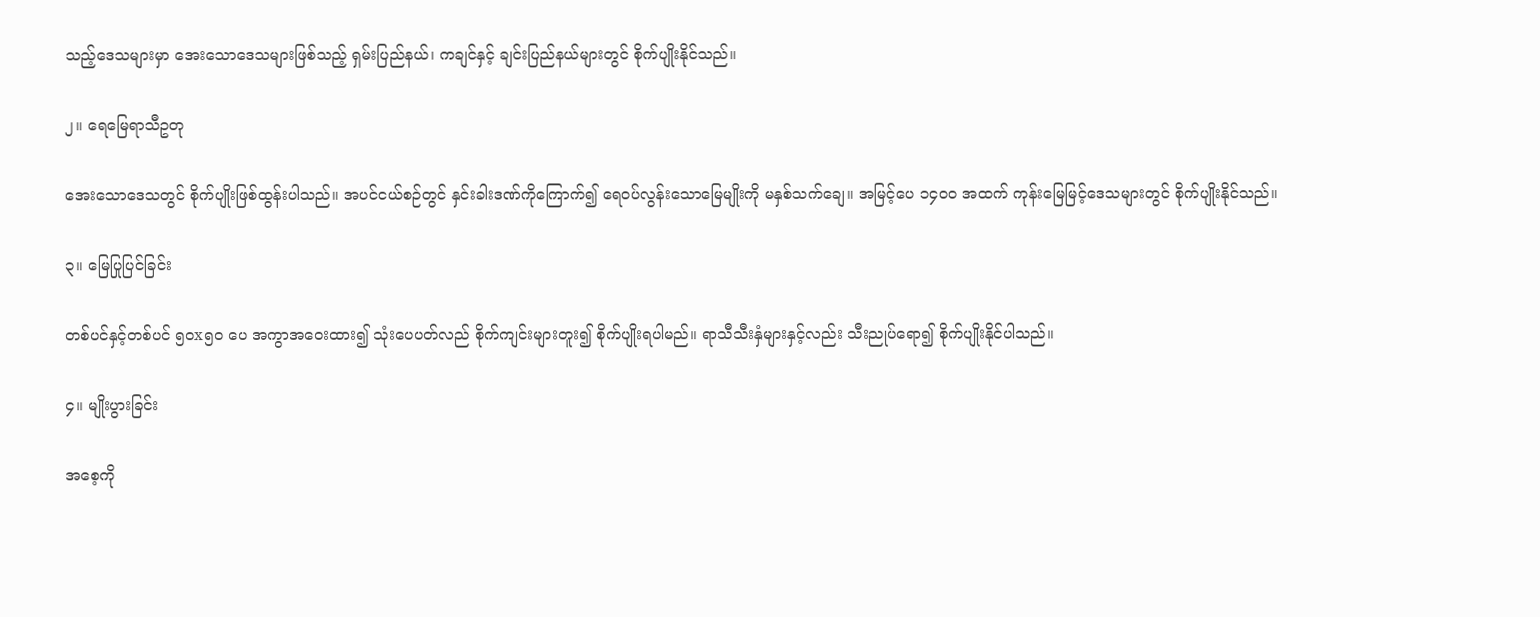သည့်ဒေသများမှာ အေးသောဒေသများဖြစ်သည့် ရှမ်းပြည်နယ်၊ ကချင်နှင့် ချင်းပြည်နယ်များတွင် စိုက်ပျိုးနိုင်သည်။

၂။ ရေမြေရာသီဥတု

အေးသောဒေသတွင် စိုက်ပျိုးဖြစ်ထွန်းပါသည်။ အပင်ငယ်စဉ်တွင် နှင်းခါးဒဏ်ကိုကြောက်၍ ရေဝပ်လွန်းသောမြေမျိုးကို မနှစ်သက်ချေ။ အမြင့်ပေ ၁၄၀၀ အထက် ကုန်းမြေမြင့်ဒေသများတွင် စိုက်ပျိုးနိုင်သည်။

၃။ မြေပြုပြင်ခြင်း

တစ်ပင်နှင့်တစ်ပင် ၅၀x၅၀ ပေ အကွာအဝေးထား၍ သုံးပေပတ်လည် စိုက်ကျင်းများတူး၍ စိုက်ပျိုးရပါမည်။ ရာသီသီးနှံများနှင့်လည်း သီးညုပ်ရော၍ စိုက်ပျိုးနိုင်ပါသည်။

၄။ မျိုးပွားခြင်း

အစေ့ကို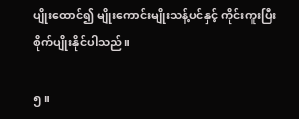ပျိုးထောင်၍ မျိုးကောင်းမျိုးသန့်ပင်နှင့် ကိုင်းကူးပြီးစိုက်ပျိုးနိုင်ပါသည်။

၅။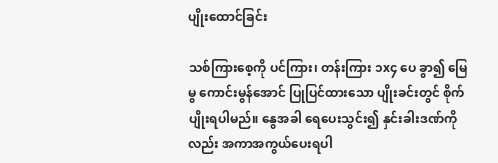ပျိုးထောင်ခြင်း

သစ်ကြားစေ့ကို ပင်ကြား၊ တန်းကြား ၁x၄ ပေ ခွာ၍ မြေမွ ကောင်းမွန်အောင် ပြုပြင်ထားသော ပျိုးခင်းတွင် စိုက်ပျိုးရပါမည်။ နွေအခါ ရေပေးသွင်း၍ နှင်းခါးဒဏ်ကိုလည်း အကာအကွယ်ပေးရပါ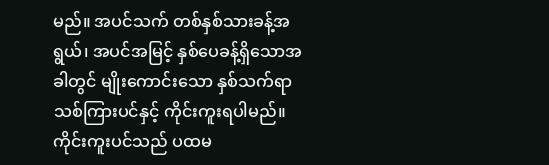မည်။ အပင်သက် တစ်နှစ်သားခန့်အရွယ်၊ အပင်အမြင့် နှစ်ပေခန့်ရှိသောအခါတွင် မျိုးကောင်းသော နှစ်သက်ရာ သစ်ကြားပင်နှင့် ကိုင်းကူးရပါမည်။ ကိုင်းကူးပင်သည် ပထမ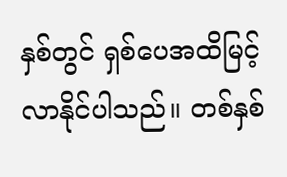နှစ်တွင် ရှစ်ပေအထိမြင့်လာနိုင်ပါသည်။ တစ်နှစ်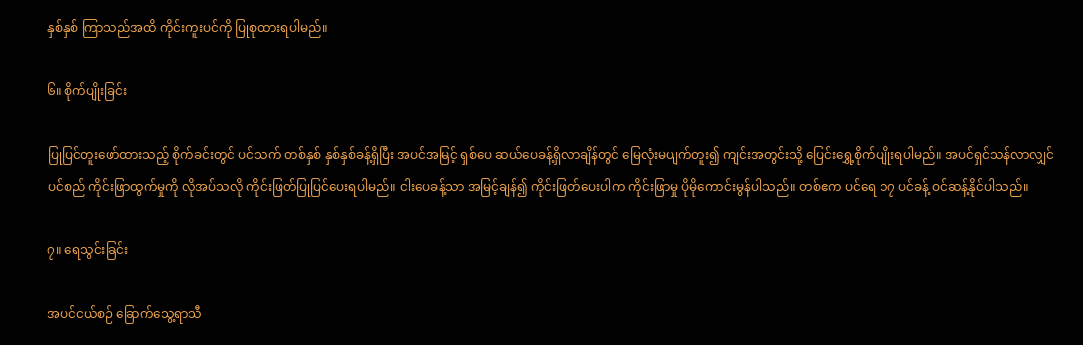နှစ်နှစ် ကြာသည်အထိ ကိုင်းကူးပင်ကို ပြုစုထားရပါမည်။

၆။ စိုက်ပျိုးခြင်း

ပြုပြင်တူးဖော်ထားသည့် စိုက်ခင်းတွင် ပင်သက် တစ်နှစ် နှစ်နှစ်ခန့်ရှိပြီး အပင်အမြင့် ရှစ်ပေ ဆယ်ပေခန့်ရှိလာချိန်တွင် မြေလုံးမပျက်တူး၍ ကျင်းအတွင်းသို့ ပြေင်းရွှေ့စိုက်ပျိုးရပါမည်။ အပင်ရှင်သန်လာလျှင် ပင်စည် ကိုင်းဖြာထွက်မှုကို လိုအပ်သလို ကိုင်းဖြတ်ပြုပြင်ပေးရပါမည်။ ငါးပေခန့်သာ အမြင့်ချန်၍ ကိုင်းဖြတ်ပေးပါက ကိုင်းဖြာမှု ပိုမိုကောင်းမွန်ပါသည်။ တစ်ဧက ပင်ရေ ၁၇ ပင်ခန့် ဝင်ဆန့်နိုင်ပါသည်။

၇။ ရေသွင်းခြင်း

အပင်ငယ်စဉ် ခြောက်သွေ့ရာသီ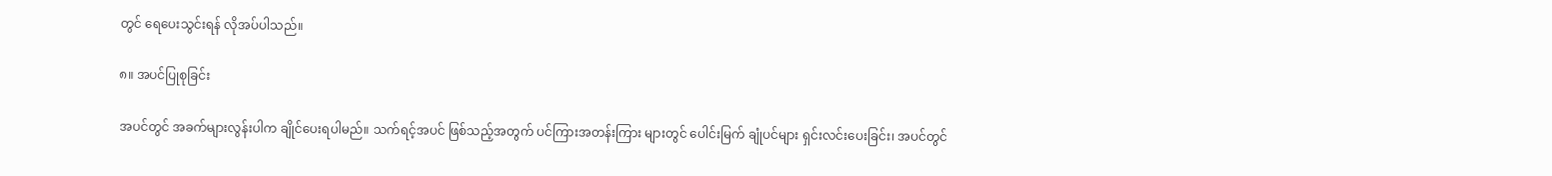တွင် ရေပေးသွင်းရန် လိုအပ်ပါသည်။

၈။ အပင်ပြုစုခြင်း

အပင်တွင် အခက်များလွန်းပါက ချိုင်ပေးရပါမည်။ သက်ရင့်အပင် ဖြစ်သည့်အတွက် ပင်ကြားအတန်းကြား များတွင် ပေါင်းမြက် ချုံပင်များ ရှင်းလင်းပေးခြင်း၊ အပင်တွင်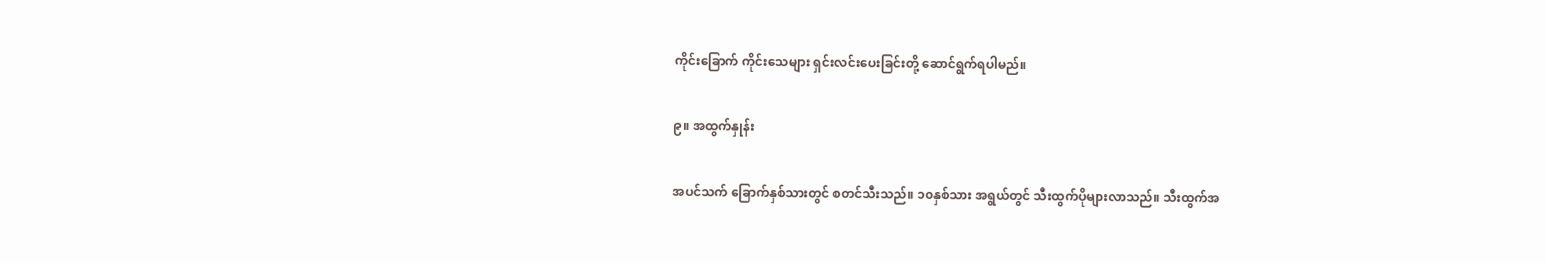ကိုင်းခြောက် ကိုင်းသေများ ရှင်းလင်းပေးခြင်းတို့ ဆောင်ရွက်ရပါမည်။

၉။ အထွက်နှုန်း

အပင်သက် ခြောက်နှစ်သားတွင် စတင်သီးသည်။ ၁၀နှစ်သား အရွယ်တွင် သီးထွက်ပိုများလာသည်။ သီးထွက်အ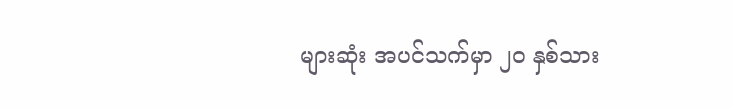များဆုံး အပင်သက်မှာ ၂၀ နှစ်သား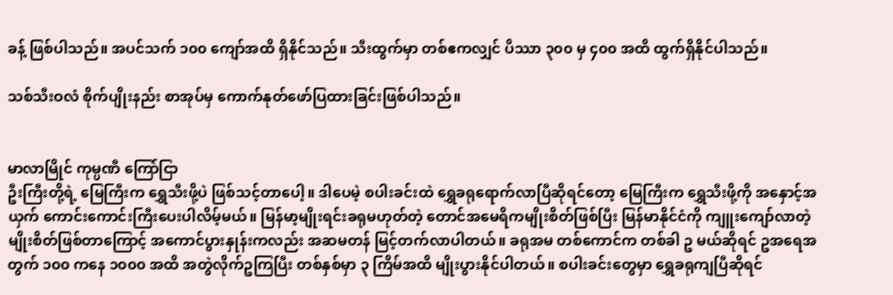ခန့် ဖြစ်ပါသည်။ အပင်သက် ၁၀၀ ကျော်အထိ ရှိနိုင်သည်။ သီးထွက်မှာ တစ်ဧကလျှင် ပိဿာ ၃၀၀ မှ ၄၀၀ အထိ ထွက်ရှိနိုင်ပါသည်။

သစ်သီးဝလံ စိုက်ပျိုးနည်း စာအုပ်မှ ကောက်နုတ်ဖော်ပြထားခြင်းဖြစ်ပါသည်။


မာလာမြိုင် ကုမ္ပဏီ ကြော်ငြာ
ဦးကြီးတို့ရဲ့ မြေကြီးက ရွှေသီးဖို့ပဲ ဖြစ်သင့်တာပေါ့။ ဒါပေမဲ့ စပါးခင်းထဲ ရွှေခရုရောက်လာပြီဆိုရင်တော့ မြေကြီးက ရွှေသီးဖို့ကို အနှောင့်အယှက် ကောင်းကောင်းကြီးပေးပါလိမ့်မယ်။ မြန်မာ့မျိုးရင်းခရုမဟုတ်တဲ့ တောင်အမေရိကမျိုးစိတ်ဖြစ်ပြီး မြန်မာနိုင်ငံကို ကျူးကျော်လာတဲ့ မျိုးစိတ်ဖြစ်တာကြောင့် အကောင်ပွားနှုန်းကလည်း အဆမတန် မြင့်တက်လာပါတယ်။ ခရုအမ တစ်ကောင်က တစ်ခါ ဥ မယ်ဆိုရင် ဥအရေအတွက် ၁၀၀ ကနေ ၁၀၀၀ အထိ အတွဲလိုက်ဥကြပြီး တစ်နှစ်မှာ ၃ ကြိမ်အထိ မျိုးပွားနိုင်ပါတယ်။ စပါးခင်းတွေမှာ ရွှေခရုကျပြီဆိုရင်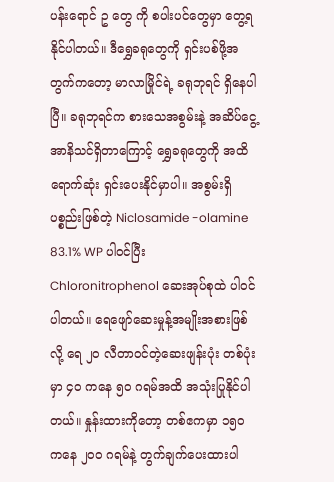ပန်းရောင် ဥ တွေ ကို စပါးပင်တွေမှာ တွေ့ရနိုင်ပါတယ်။ ဒီရွှေခရုတွေကို ရှင်းပစ်ဖို့အတွက်ကတော့ မာလာမြိုင်ရဲ့ ခရုဘုရင် ရှိနေပါပြီ။ ခရုဘုရင်က စားသေအစွမ်းနဲ့ အဆိပ်ငွေ့အာနိသင်ရှိတာကြောင့် ရွှေခရုတွေကို အထိရောက်ဆုံး ရှင်းပေးနိုင်မှာပါ။ အစွမ်းရှိပစ္စည်းဖြစ်တဲ့ Niclosamide -olamine 83.1% WP ပါဝင်ပြီး Chloronitrophenol ဆေးအုပ်စုထဲ ပါဝင်ပါတယ်။ ရေဖျော်ဆေးမှုန့်အမျိုးအစားဖြစ်လို့ ရေ ၂၀ လီတာဝင်တဲ့ဆေးဖျန်းပုံး တစ်ပုံးမှာ ၄၀ ကနေ ၅၀ ဂရမ်အထိ အသုံးပြုနိုင်ပါတယ်။ နှုန်းထားကိုတော့ တစ်ဧကမှာ ၁၅၀ ကနေ ၂၀၀ ဂရမ်နဲ့ တွက်ချက်ပေးထားပါ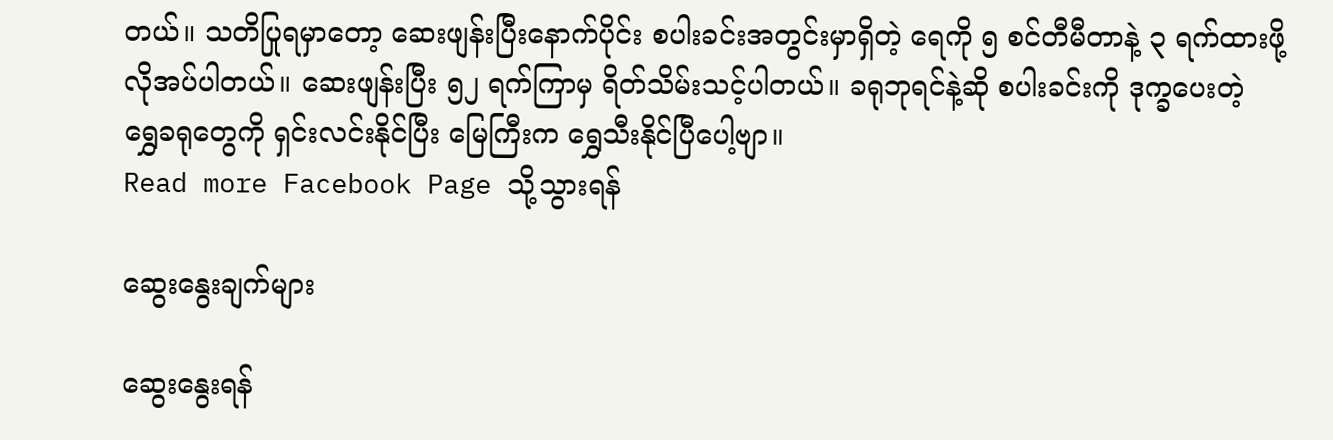တယ်။ သတိပြုရမှာတော့ ဆေးဖျန်းပြီးနောက်ပိုင်း စပါးခင်းအတွင်းမှာရှိတဲ့ ရေကို ၅ စင်တီမီတာနဲ့ ၃ ရက်ထားဖို့ လိုအပ်ပါတယ်။ ဆေးဖျန်းပြီး ၅၂ ရက်ကြာမှ ရိတ်သိမ်းသင့်ပါတယ်။ ခရုဘုရင်နဲ့ဆို စပါးခင်းကို ဒုက္ခပေးတဲ့ ရွှေခရုတွေကို ရှင်းလင်းနိုင်ပြီး မြေကြီးက ရွှေသီးနိုင်ပြီပေါ့ဗျာ။
Read more Facebook Page သို့သွားရန်

ဆွေးနွေးချက်များ

ဆွေးနွေးရန်